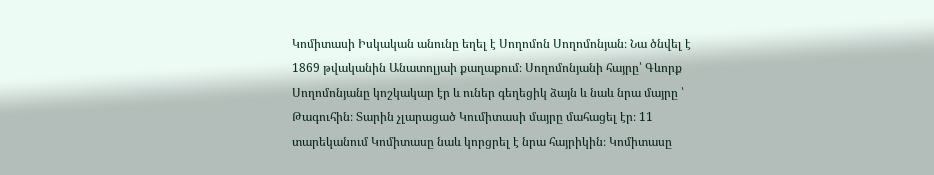Կոմիտասի Իսկական անունը եղել է Սողոմոն Սողոմոնյան։ Նա ծնվել է 1869 թվականին Անատոլյաի քաղաքում։ Սողոմոնյանի հայրը՝ Գևորք Սողոմոնյանը կոշկակար էր և ուներ գեղեցիկ ձայն և նաև նրա մայրը ՝ Թագուհին։ Տարին չլարացած Կումիտասի մայրը մահացել էր։ 11 տարեկանում Կոմիտասը նաև կորցրել է նրա հայրիկին։ Կոմիտասը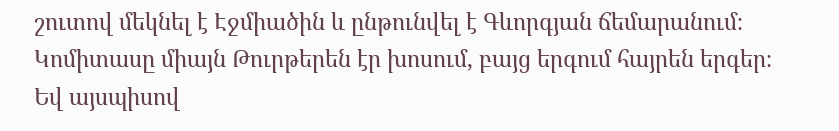շուտով մեկնել է Էջմիածին և ընթունվել է Գևորգյան ճեմարանում։ Կոմիտասը միայն Թուրթերեն էր խոսում, բայց երգում հայրեն երգեր։ Եվ այսպիսով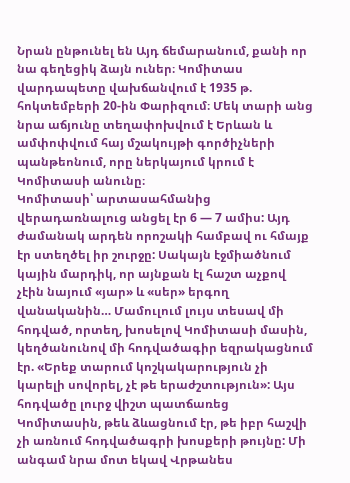Նրան ընթունել են Այդ ճեմարանում, քանի որ նա գեղեցիկ ձայն ուներ։ Կոմիտաս վարդապետը վախճանվում է 1935 թ. հոկտեմբերի 20-ին Փարիզում։ Մեկ տարի անց նրա աճյունը տեղափոխվում է Երևան և ամփոփվում հայ մշակույթի գործիչների պանթեոնում, որը ներկայում կրում է Կոմիտասի անունը։
Կոմիտասի՝ արտասահմանից վերադառնալուց անցել էր 6 — 7 ամիս: Այդ ժամանակ արդեն որոշակի համբավ ու հմայք էր ստեղծել իր շուրջը: Սակայն էջմիածնում կային մարդիկ, որ այնքան էլ հաշտ աչքով չէին նայում «յար» և «սեր» երգող վանականին… Մամուլում լույս տեսավ մի հոդված, որտեղ, խոսելով Կոմիտասի մասին, կեղծանունով մի հոդվածագիր եզրակացնում էր. «Երեք տարում կոշկակարություն չի կարելի սովորել, չէ թե երաժշտություն»: Այս հոդվածը լուրջ վիշտ պատճառեց Կոմիտասին, թեև ձևացնում էր, թե իբր հաշվի չի առնում հոդվածագրի խոսքերի թույնը: Մի անգամ նրա մոտ եկավ Վրթանես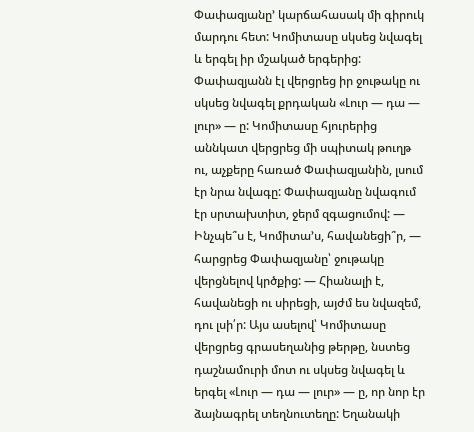Փափազյանը’ կարճահասակ մի գիրուկ մարդու հետ: Կոմիտասը սկսեց նվագել և երգել իր մշակած երգերից: Փափազյանն էլ վերցրեց իր ջութակը ու սկսեց նվագել քրդական «Լուր — դա — լուր» — ը: Կոմիտասը հյուրերից աննկատ վերցրեց մի սպիտակ թուղթ ու, աչքերը հառած Փափազյանին, լսում էր նրա նվագը: Փափազյանը նվագում էր սրտախտիտ, ջերմ զգացումով: — Ինչպե՞ս է, Կոմիտա՚ս, հավանեցի՞ր, — հարցրեց Փափազյանը՝ ջութակը վերցնելով կրծքից: — Հիանալի է, հավանեցի ու սիրեցի, այժմ ես նվազեմ, դու լսի՛ր: Այս ասելով՝ Կոմիտասը վերցրեց գրասեղանից թերթը, նստեց դաշնամուրի մոտ ու սկսեց նվագել և երգել «Լուր — դա — լուր» — ը, որ նոր էր ձայնագրել տեղնուտեղը: Եղանակի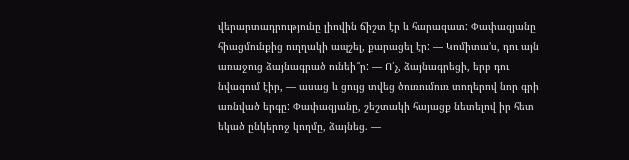վերարտադրությունը լիովին ճիշտ էր և հարազատ: Փափազյանը հիացմունքից ուղղակի ապշել, քարացել էր: — Կոմիտա՚ս, դու այն առաջուց ձայնագրած ունեի՞ր: — Ո՛չ, ձայնագրեցի, երբ դու նվագում էիր, — ասաց և ցույց տվեց ծուռումուռ տողերով նոր գրի առնված երգը: Փափազյանը, շեշտակի հայացք նետելով իր հետ եկած ընկերոջ կողմը, ձայնեց. —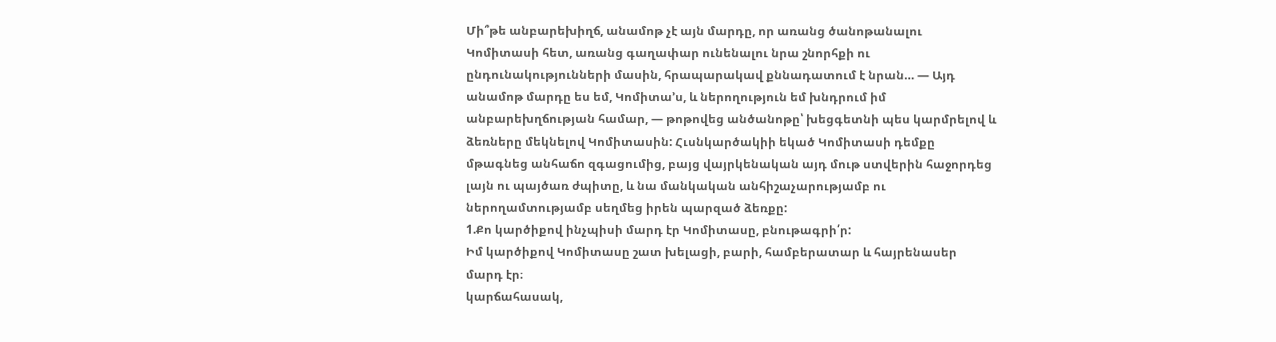Մի՞թե անբարեխիղճ, անամոթ չէ այն մարդը, որ առանց ծանոթանալու Կոմիտասի հետ, առանց գաղափար ունենալու նրա շնորհքի ու ընդունակությունների մասին, հրապարակավ քննադատում է նրան… — Այդ անամոթ մարդը ես եմ, Կոմիտա՚ս, և ներողություն եմ խնդրում իմ անբարեխղճության համար, — թոթովեց անծանոթը՝ խեցգետնի պես կարմրելով և ձեռները մեկնելով Կոմիտասին: Հւսնկարծակիի եկած Կոմիտասի դեմքը մթագնեց անհաճո զգացումից, բայց վայրկենական այդ մութ ստվերին հաջորդեց լայն ու պայծառ ժպիտը, և նա մանկական անհիշաչարությամբ ու ներողամտությամբ սեղմեց իրեն պարզած ձեռքը:
1.Քո կարծիքով ինչպիսի մարդ էր Կոմիտասը, բնութագրի՛ր:
Իմ կարծիքով Կոմիտասը շատ խելացի, բարի, համբերատար և հայրենասեր մարդ էր։
կարճահասակ,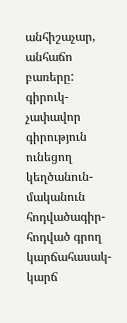անհիշաչար, անհաճո բառերը: գիրուկ-չափավոր գիրություն ունեցող կեղծանուն-մականուն հոդվածագիր-հոդված գրող կարճահասակ-կարճ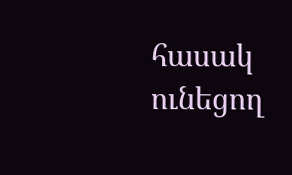հասակ ունեցող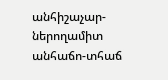անհիշաչար-ներողամիտ անհաճո-տհաճ